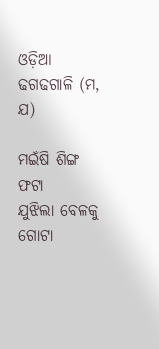ଓଡ଼ିଆ ଢଗଢଗାଳି (ମ, ଯ)

ମଇଁଷି ଶିଙ୍ଗ ଫଟା
ଯୁଝିଲା ବେଳକୁ ଗୋଟା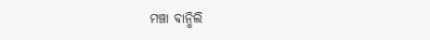ମଞ୍ଚା ବାନ୍ଧିଲି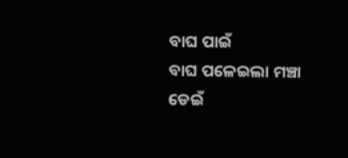ବାଘ ପାଇଁ
ବାଘ ପଳେଇଲା ମଞ୍ଚା ଡେଇଁ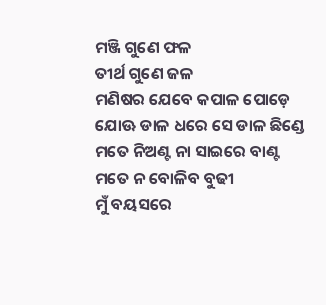ମଞ୍ଜି ଗୁଣେ ଫଳ
ତୀର୍ଥ ଗୁଣେ ଜଳ
ମଣିଷର ଯେବେ କପାଳ ପୋଡ଼େ
ଯୋଊ ଡାଳ ଧରେ ସେ ଡାଳ ଛିଣ୍ଡେ
ମତେ ନିଅଣ୍ଟ ନା ସାଇରେ ବାଣ୍ଟ
ମତେ ନ ବୋଳିବ ବୁଢୀ
ମୁଁ ବୟସରେ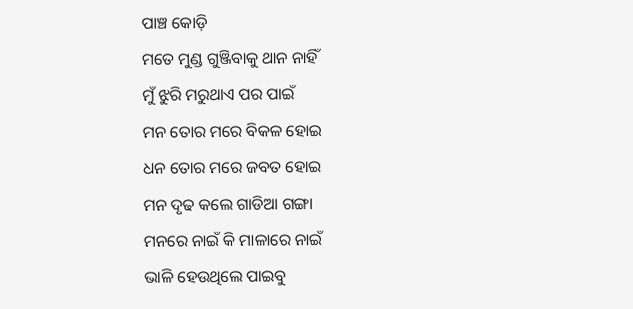ପାଞ୍ଚ କୋଡ଼ି
ମତେ ମୁଣ୍ଡ ଗୁଞ୍ଜିବାକୁ ଥାନ ନାହିଁ
ମୁଁ ଝୁରି ମରୁଥାଏ ପର ପାଇଁ
ମନ ତୋର ମରେ ବିକଳ ହୋଇ
ଧନ ତୋର ମରେ ଜବତ ହୋଇ
ମନ ଦୃଢ କଲେ ଗାଡିଆ ଗଙ୍ଗା
ମନରେ ନାଇଁ କି ମାଳାରେ ନାଇଁ
ଭାଳି ହେଉଥିଲେ ପାଇବୁ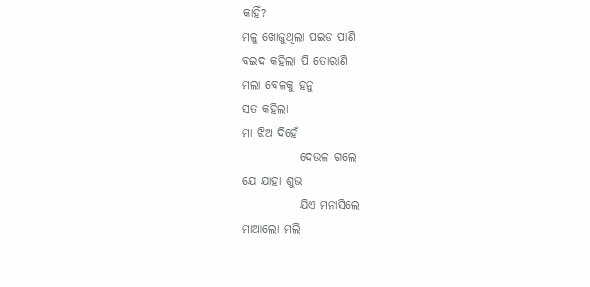କାହିଁ?
ମଳୁ ଖୋଜୁଥିଲା ପଇଡ ପାଣି
ବଇଦ କହିଲା ପି ତୋରାଣି
ମଲା ବେଳକୁ ହନୁ
ସତ କହିଲା
ମା ଝିଅ ଦିହେଁ
            ଦେଉଳ ଗଲେ
ଯେ ଯାହା ଶୁଭ
            ଯିଏ ମନାସିଲେ
ମାଆଲୋ ମଲି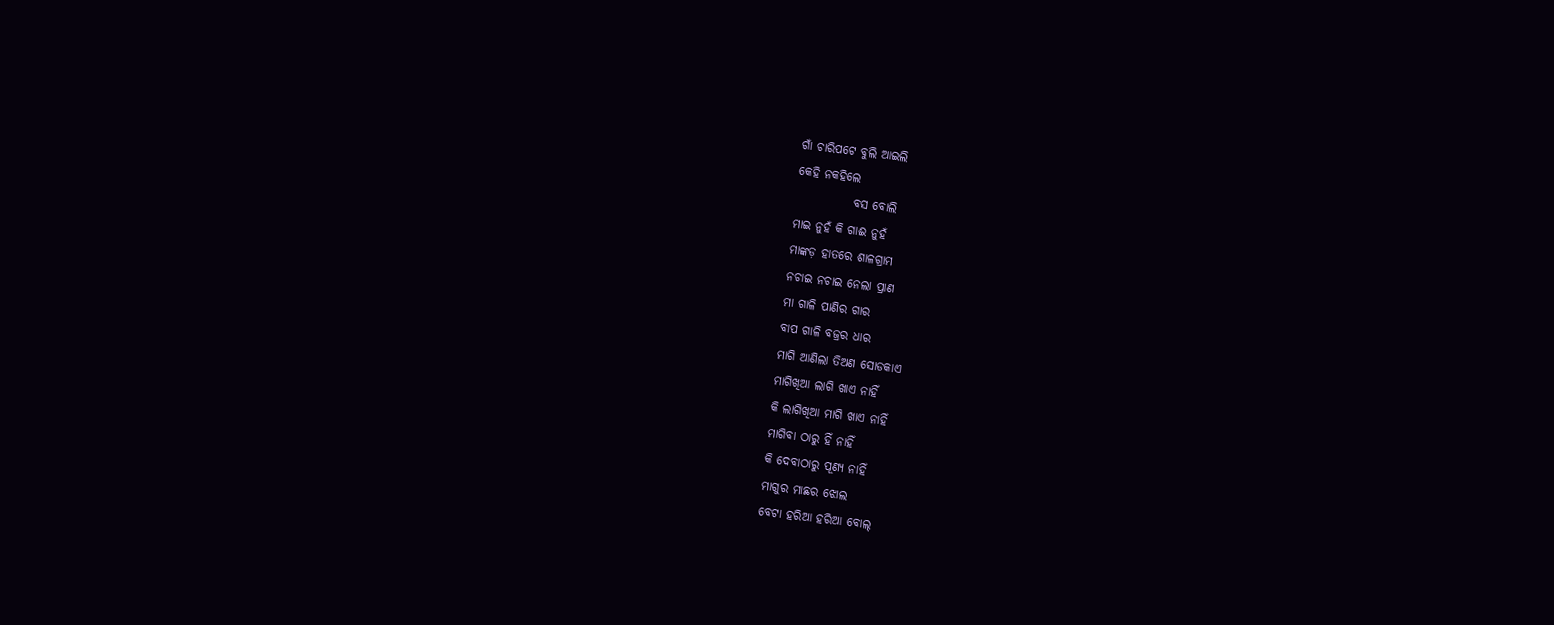ଗାଁ ଚାରିପଟେ ବୁଲି ଆଇଲି
କେହି ନକହିଲେ
            ବସ ବୋଲି
ମାଇ ନୁହଁ କି ଗାଈ ନୁହଁ
ମାଙ୍କଡ଼ ହାତରେ ଶାଳଗ୍ରାମ
ନଚାଇ ନଚାଇ ନେଲା ପ୍ରାଣ
ମା ଗାଳି ପାଣିର ଗାର
ବାପ ଗାଳି ବଜ୍ରର ଧାର
ମାଗି ଆଣିଲା ତିଅଣ ସୋଡକାଏ
ମାଗିଖିଆ ଲାଗି ଖାଏ ନାହିଁ
କି ଲାଗିଖିଆ ମାଗି ଖାଏ ନାହିଁ
ମାଗିବା ଠାରୁ ହିଁ ନାହିଁ
କି ଦେବାଠାରୁ ପୂଣ୍ୟ ନାହିଁ
ମାଗୁର ମାଛର ଝୋଲ
ବେଟା ହରିଆ ହରିଆ ବୋଲ୍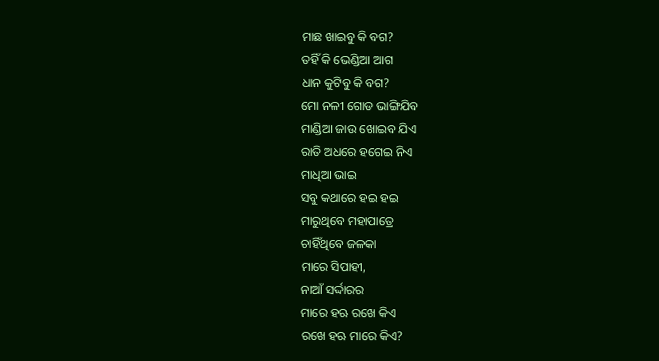ମାଛ ଖାଇବୁ କି ବଗ?
ତହିଁ କି ଭେଣ୍ଡିଆ ଆଗ
ଧାନ କୁଟିବୁ କି ବଗ?
ମୋ ନଳୀ ଗୋଡ ଭାଙ୍ଗିଯିବ
ମାଣ୍ଡିଆ ଜାଉ ଖୋଇବ ଯିଏ
ରାତି ଅଧରେ ହଗେଇ ନିଏ
ମାଧିଆ ଭାଇ
ସବୁ କଥାରେ ହଇ ହଇ
ମାରୁଥିବେ ମହାପାତ୍ରେ
ଚାହିଁଥିବେ ଜଳକା
ମାରେ ସିପାହୀ,
ନାଆଁ ସର୍ଦ୍ଦାରର
ମାରେ ହଋ ରଖେ କିଏ
ରଖେ ହଋ ମାରେ କିଏ?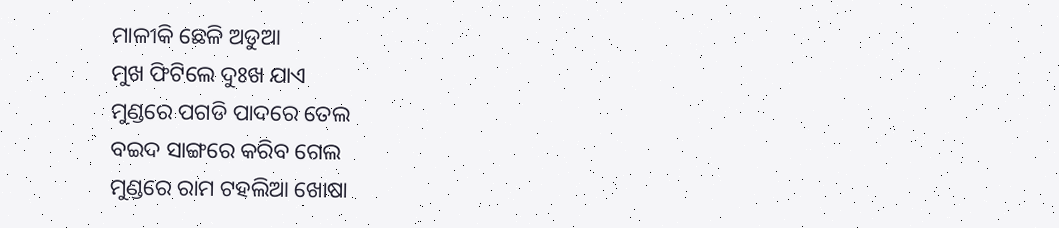ମାଳୀକି ଛେଳି ଅଡୁଆ
ମୁଖ ଫିଟିଲେ ଦୁଃଖ ଯାଏ
ମୁଣ୍ଡରେ ପଗଡି ପାଦରେ ତେଲ
ବଇଦ ସାଙ୍ଗରେ କରିବ ଗେଲ
ମୁଣ୍ଡରେ ରାମ ଟହଲିଆ ଖୋଷା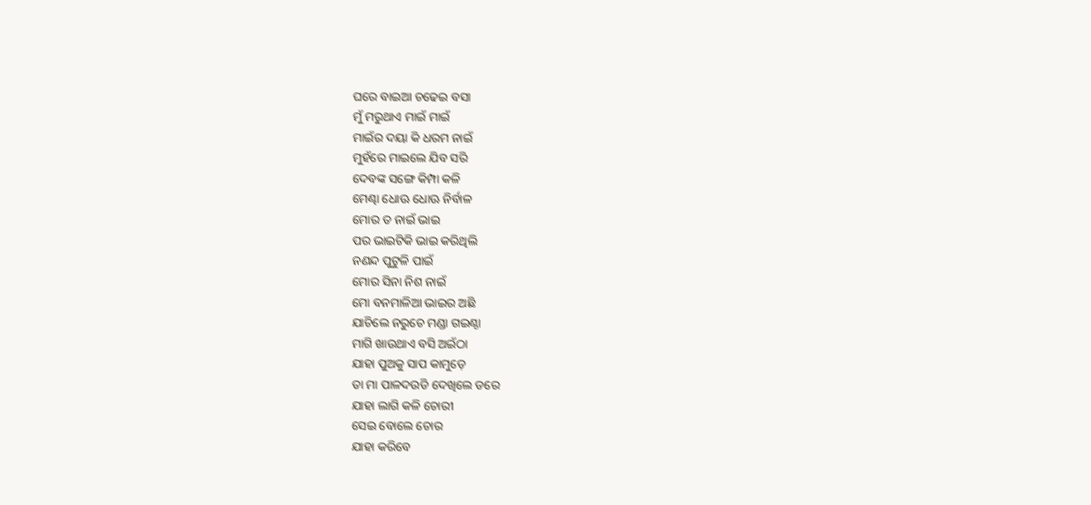ଘରେ ବାଇଆ ଚଢେଇ ବସା
ମୁଁ ମରୁଥାଏ ମାଇଁ ମାଇଁ
ମାଇଁର ଦୟା କି ଧରମ ନାଇଁ
ମୁହଁରେ ମାଇଲେ ଯିବ ସରି
ଦେବଙ୍କ ସଙ୍ଗେ କିମ୍ପା କଳି
ମେଣ୍ଢା ଧୋଊ ଧୋଊ ନିର୍ବାଳ
ମୋର ତ ନାଇଁ ଭାଇ
ପର ଭାଇଟିକି ଭାଇ କରିଥିଲି
ନଣନ୍ଦ ପୁଟୁଳି ପାଇଁ
ମୋର ସିନା ନିଶ ନାଇଁ
ମୋ ବନମାଳିଆ ଭାଇର ଅଛି
ଯାଚିଲେ ନରୁଚେ ମଣ୍ଡା ଗଇଣ୍ଠା
ମାଗି ଖାଉଥାଏ ବସି ଅଇଁଠା
ଯାହା ପୁଅକୁ ସାପ କାମୁଡ଼େ
ତା ମା ପାଳଦଉଡି ଦେଖିଲେ ଡରେ
ଯାହା ଲାଗି କଳି ଚୋରୀ
ସେଇ ବୋଲେ ଚୋର
ଯାହା କରିବେ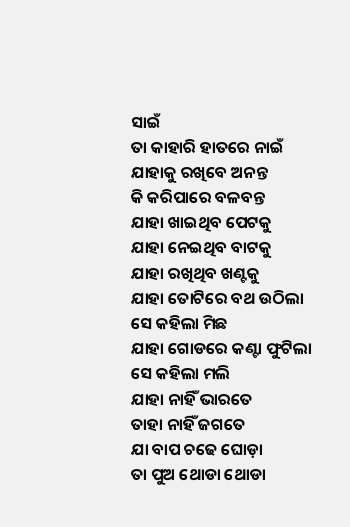ସାଇଁ
ତା କାହାରି ହାତରେ ନାଇଁ
ଯାହାକୁ ରଖିବେ ଅନନ୍ତ
କି କରିପାରେ ବଳବନ୍ତ
ଯାହା ଖାଇଥିବ ପେଟକୁ
ଯାହା ନେଇଥିବ ବାଟକୁ
ଯାହା ରଖିଥିବ ଖଣ୍ଟକୁ
ଯାହା ତୋଟିରେ ବଥ ଉଠିଲା
ସେ କହିଲା ମିଛ
ଯାହା ଗୋଡରେ କଣ୍ଟା ଫୁଟିଲା
ସେ କହିଲା ମଲି
ଯାହା ନାହିଁ ଭାରତେ
ତାହା ନାହିଁ ଜଗତେ
ଯା ବାପ ଚଢେ ଘୋଡ଼ା
ତା ପୁଅ ଥୋଡା ଥୋଡା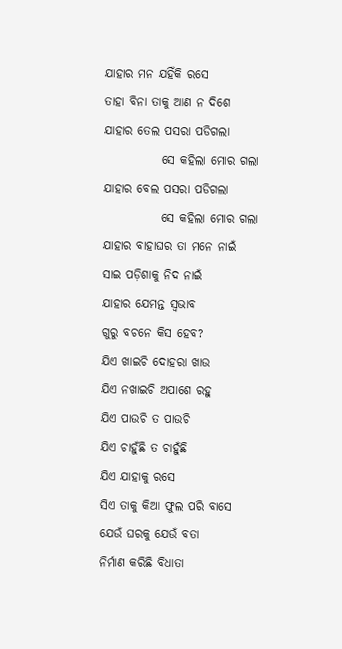ଯାହାର ମନ ଯହିଁକି ରସେ
ତାହା ବିନା ତାକୁ ଆଣ ନ ଦିଶେ
ଯାହାର ତେଲ ପସରା ପଡିଗଲା
            ସେ କହିଲା ମୋର ଗଲା
ଯାହାର ବେଲ ପସରା ପଡିଗଲା
            ସେ କହିଲା ମୋର ଗଲା
ଯାହାର ବାହାଘର ତା ମନେ ନାଇଁ
ସାଇ ପଡ଼ିଶାକୁ ନିଦ ନାଇଁ
ଯାହାର ଯେମନ୍ତ ସ୍ଵଭାବ
ଗୁରୁ ବଚନେ କିସ ହେବ?
ଯିଏ ଖାଇଚି ଦୋହରା ଖାଉ
ଯିଏ ନଖାଇଚି ଅପାଶେ ରହୁ
ଯିଏ ପାଉଚି ତ ପାଉଚି
ଯିଏ ଚାହୁଁଛି ତ ଚାହୁଁଛି
ଯିଏ ଯାହାକୁ ରସେ
ସିଏ ତାକୁ କିଆ ଫୁଲ ପରି ବାସେ
ଯେଉଁ ଘରକୁ ଯେଉଁ ବତା
ନିର୍ମାଣ କରିଛି ବିଧାତା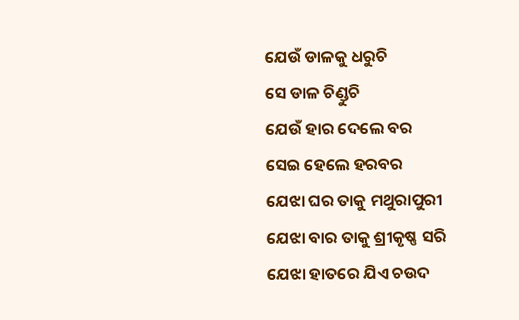ଯେଉଁ ଡାଳକୁ ଧରୁଚି
ସେ ଡାଳ ଚିଣ୍ଡୁଚି
ଯେଉଁ ହାର ଦେଲେ ବର
ସେଇ ହେଲେ ହରବର
ଯେଝା ଘର ତାକୁ ମଥୁରାପୁରୀ
ଯେଝା ବାର ତାକୁ ଶ୍ରୀକୃଷ୍ଣ ସରି
ଯେଝା ହାତରେ ଯିଏ ଚଉଦ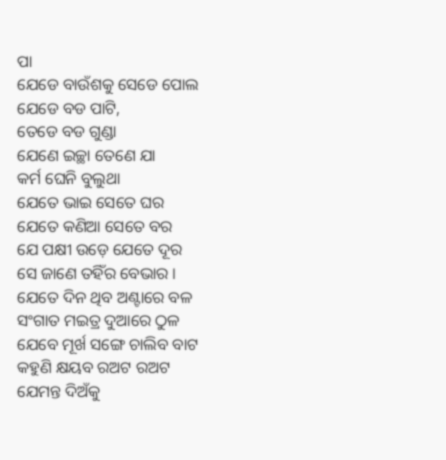ପା
ଯେଡେ ବାଉଁଶକୁ ସେଡେ ପୋଲ
ଯେଡେ ବଡ ପାଟି,
ତେଡେ ବଡ ଗୁଣ୍ଡା
ଯେଣେ ଇଚ୍ଛା ତେଣେ ଯା
କର୍ମ ଘେନି ବୁଲୁଥା
ଯେତେ ଭାଇ ସେତେ ଘର
ଯେତେ କଣିଆ ସେତେ ବର
ଯେ ପକ୍ଷୀ ଉଡ଼େ ଯେତେ ଦୂର
ସେ ଜାଣେ ତହିଁର ବେଭାର ।
ଯେତେ ଦିନ ଥିବ ଅଣ୍ଟାରେ ବଳ
ସଂଗାତ ମଇତ୍ର ଦୁଆରେ ଠୁଳ
ଯେବେ ମୂର୍ଖ ସଙ୍ଗେ ଚାଲିବ ବାଟ
କହୁଣି କ୍ଷୟବ ରଅଟ ରଅଟ
ଯେମନ୍ତ ଦିଅଁକୁ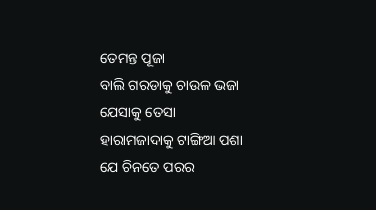ତେମନ୍ତ ପୂଜା
ବାଲି ଗରଡାକୁ ଚାଉଳ ଭଜା
ଯେସାକୁ ତେସା
ହାରାମଜାଦାକୁ ଟାଙ୍ଗିଆ ପଶା
ଯେ ଚିନତେ ପରର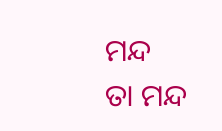ମନ୍ଦ
ତା ମନ୍ଦ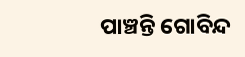ପାଞ୍ଚନ୍ତି ଗୋବିନ୍ଦ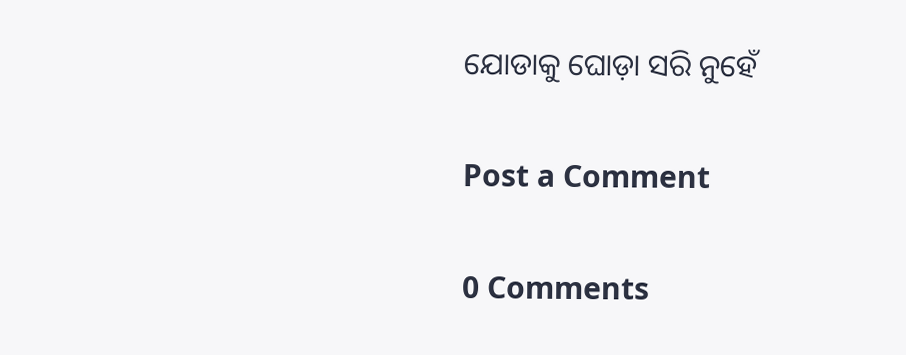ଯୋଡାକୁ ଘୋଡ଼ା ସରି ନୁହେଁ

Post a Comment

0 Comments